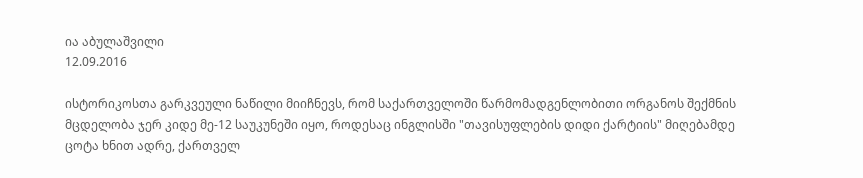ია აბულაშვილი
12.09.2016

ისტორიკოსთა გარკვეული ნაწილი მიიჩნევს, რომ საქართველოში წარმომადგენლობითი ორგანოს შექმნის მცდელობა ჯერ კიდე მე-12 საუკუნეში იყო, როდესაც ინგლისში "თავისუფლების დიდი ქარტიის" მიღებამდე ცოტა ხნით ადრე, ქართველ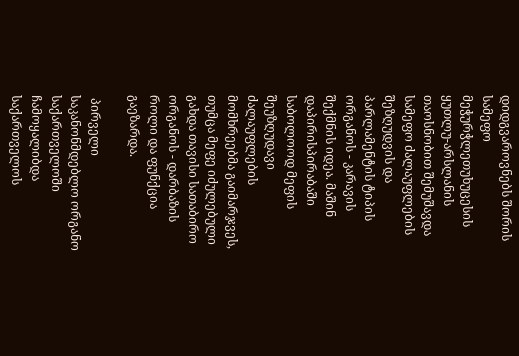დიდგვაროვნებს შორის სამეფო მეჭურჭლეთუხუცესის ყუთლუ-არსლანის თაოსნობით შემუშავდა სამეფო ძალაუფლების შეზღუდვის და პარლამენტის ტიპის ორგანოს - კარავის შექმნის იდეა. მაშინ დაპირისპირაბაში საბოლოოდ მეფის შეუზღუდავი ძალაუფლების მომხრეებმა გაიმარჯვეს, თუმცა მეფე იძულებული გახდა თავისი სათაბირო ორგანოს - დარბაზის როლი და ფუნქცია გაეზარდა.

 პირველი საკანონმდებლო ორგანო საქართველოში ჩამოყალიბდა საქართველოს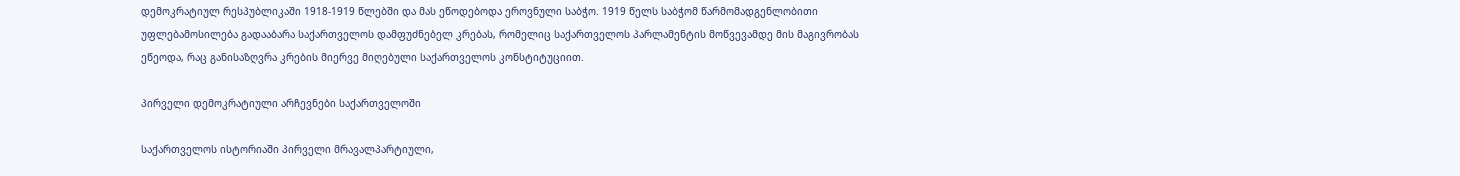დემოკრატიულ რესპუბლიკაში 1918-1919 წლებში და მას ეწოდებოდა ეროვნული საბჭო. 1919 წელს საბჭომ წარმომადგენლობითი უფლებამოსილება გადააბარა საქართველოს დამფუძნებელ კრებას, რომელიც საქართველოს პარლამენტის მოწვევამდე მის მაგივრობას ეწეოდა, რაც განისაზღვრა კრების მიერვე მიღებული საქართველოს კონსტიტუციით.

პირველი დემოკრატიული არჩევნები საქართველოში

საქართველოს ისტორიაში პირველი მრავალპარტიული,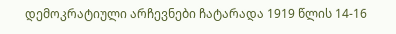დემოკრატიული არჩევნები ჩატარადა 1919 წლის 14-16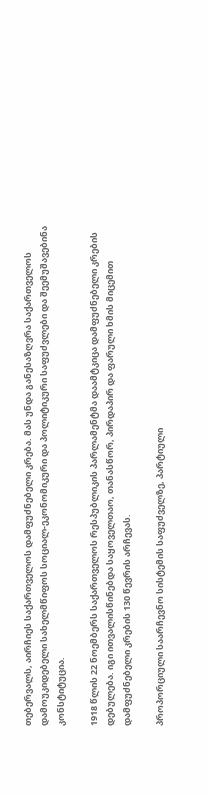თებერვალს, აირჩიეს საქართველოს დამფუძნებელი კრება. მას უნდა განესაზღვრა საქართველოს დამოუკიდებელი სახელმწიფოს სოციალ-ეკონომიკური და პოლიტიკური საფუძვლები და შეემუშავებინა კონსტიტუცია.

1918 წლის 22 ნოემბერს საქართველოს რესპუბლიკის პარლამენტმა დაამტკიცა დამფუძნებელი კრების დებულება. იგი ითვალისწინებდა საყოველთაო, თანასწორ, პირდაპირ და ფარული ხმის მიცემით დამფუძნებელი კრების 130 წევრის არჩევას.

პროპორციული საარჩევნო სისტემის საფუძველზე, პარტიული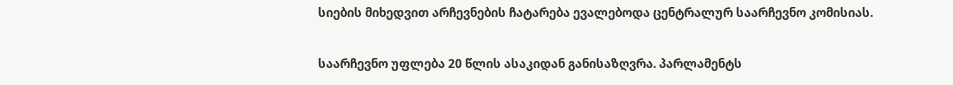სიების მიხედვით არჩევნების ჩატარება ევალებოდა ცენტრალურ საარჩევნო კომისიას.

საარჩევნო უფლება 20 წლის ასაკიდან განისაზღვრა. პარლამენტს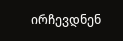ირჩევდნენ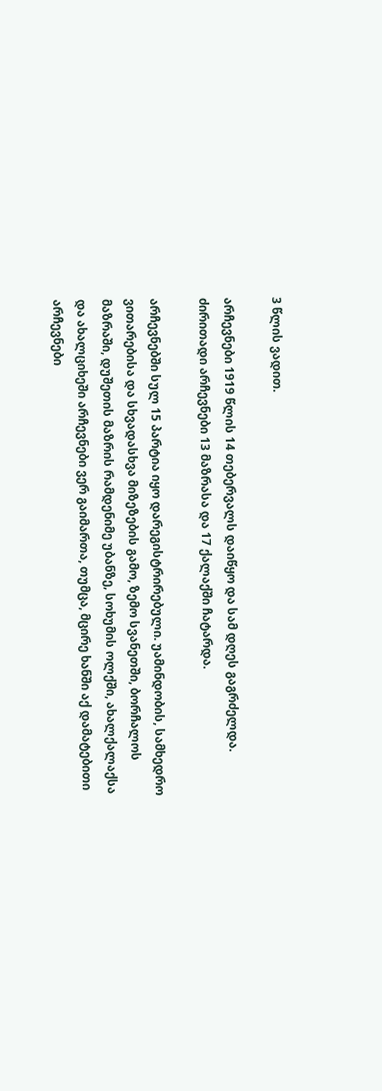3 წლის ვადით.

არჩევნები 1919 წლის 14 თებერვალს დაიწყო და სამ დღეს გაგრძელდა. ძირითადი არჩევნები 13 მაზრასა და 17 ქალაქში ჩატარდა.

არჩევნებში სულ 15 პარტია იყო დარეგისტრირებული. უამინდობის, სამხედრო ვითარებისა და სხვადასხვა მიზეზების გამო, ზემო სვანეთში, ბორჩალოს მაზრაში, დუშეთის მაზრის რამდენიმე უბანზე, სოხუმის ოლქში, ახალქალაქსა და ახალციხეში არჩევნები ვერ გაიმართა, თუმცა, მცირე ხანში აქ დამატებითი არჩევნები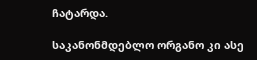ჩატარდა.

საკანონმდებლო ორგანო კი ასე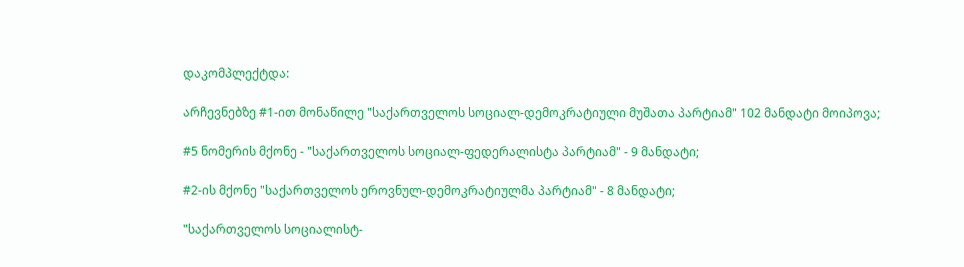დაკომპლექტდა:

არჩევნებზე #1-ით მონაწილე "საქართველოს სოციალ-დემოკრატიული მუშათა პარტიამ" 102 მანდატი მოიპოვა;

#5 ნომერის მქონე - "საქართველოს სოციალ-ფედერალისტა პარტიამ" - 9 მანდატი;

#2-ის მქონე "საქართველოს ეროვნულ-დემოკრატიულმა პარტიამ" - 8 მანდატი;

"საქართველოს სოციალისტ-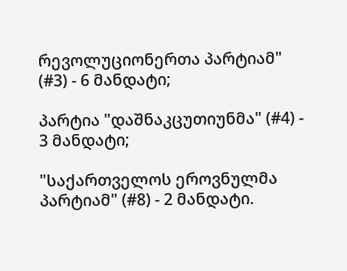რევოლუციონერთა პარტიამ" (#3) - 6 მანდატი;

პარტია "დაშნაკცუთიუნმა" (#4) - 3 მანდატი;

"საქართველოს ეროვნულმა პარტიამ" (#8) - 2 მანდატი.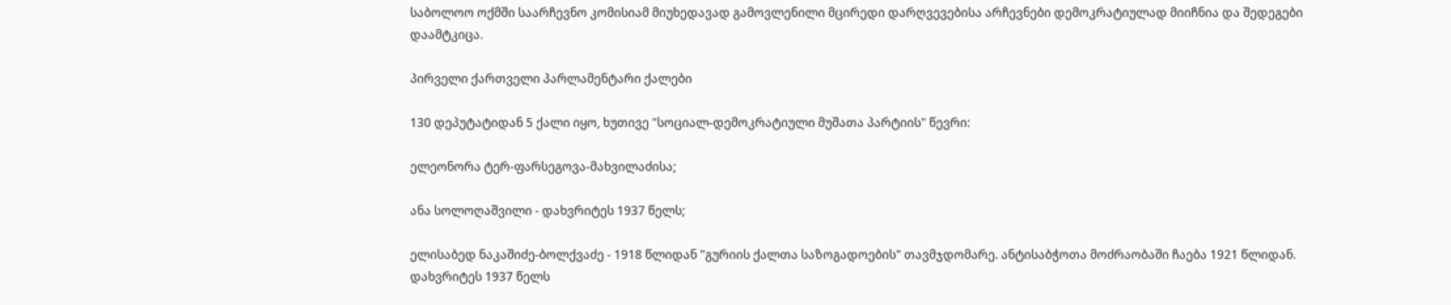საბოლოო ოქმში საარჩევნო კომისიამ მიუხედავად გამოვლენილი მცირედი დარღვევებისა არჩევნები დემოკრატიულად მიიჩნია და შედეგები დაამტკიცა.

პირველი ქართველი პარლამენტარი ქალები

130 დეპუტატიდან 5 ქალი იყო, ხუთივე "სოციალ-დემოკრატიული მუშათა პარტიის" წევრი:

ელეონორა ტერ-ფარსეგოვა-მახვილაძისა;

ანა სოლოღაშვილი - დახვრიტეს 1937 წელს;

ელისაბედ ნაკაშიძე-ბოლქვაძე - 1918 წლიდან "გურიის ქალთა საზოგადოების" თავმჯდომარე. ანტისაბჭოთა მოძრაობაში ჩაება 1921 წლიდან. დახვრიტეს 1937 წელს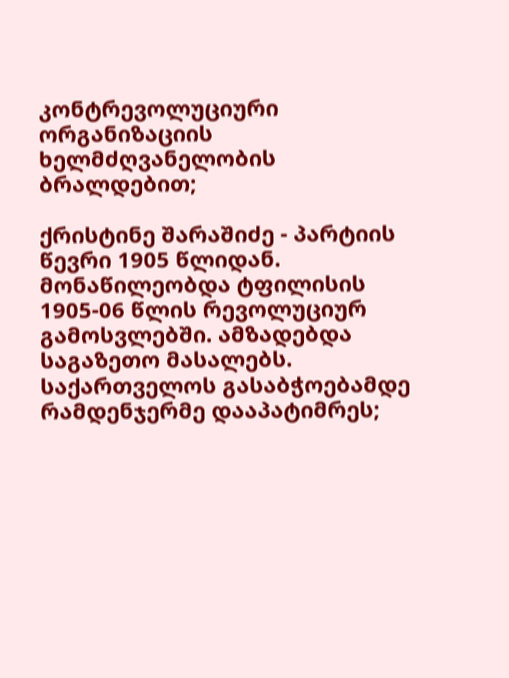კონტრევოლუციური ორგანიზაციის ხელმძღვანელობის ბრალდებით;

ქრისტინე შარაშიძე - პარტიის წევრი 1905 წლიდან. მონაწილეობდა ტფილისის 1905-06 წლის რევოლუციურ გამოსვლებში. ამზადებდა საგაზეთო მასალებს. საქართველოს გასაბჭოებამდე რამდენჯერმე დააპატიმრეს;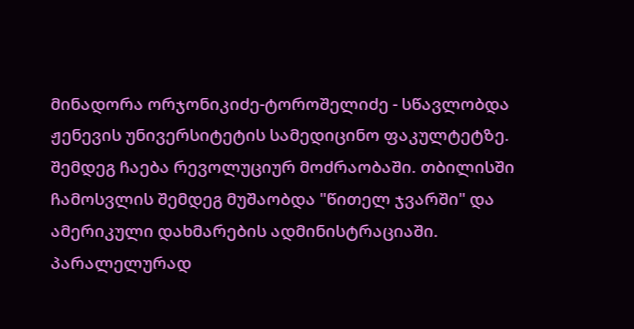მინადორა ორჯონიკიძე-ტოროშელიძე - სწავლობდა ჟენევის უნივერსიტეტის სამედიცინო ფაკულტეტზე. შემდეგ ჩაება რევოლუციურ მოძრაობაში. თბილისში ჩამოსვლის შემდეგ მუშაობდა "წითელ ჯვარში" და ამერიკული დახმარების ადმინისტრაციაში. პარალელურად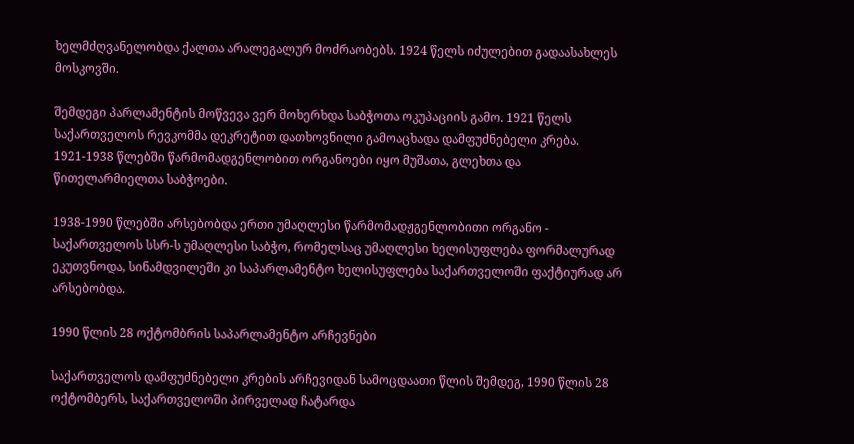ხელმძღვანელობდა ქალთა არალეგალურ მოძრაობებს. 1924 წელს იძულებით გადაასახლეს მოსკოვში.

შემდეგი პარლამენტის მოწვევა ვერ მოხერხდა საბჭოთა ოკუპაციის გამო. 1921 წელს საქართველოს რევკომმა დეკრეტით დათხოვნილი გამოაცხადა დამფუძნებელი კრება. 1921-1938 წლებში წარმომადგენლობით ორგანოები იყო მუშათა, გლეხთა და წითელარმიელთა საბჭოები.

1938-1990 წლებში არსებობდა ერთი უმაღლესი წარმომადჟგენლობითი ორგანო - საქართველოს სსრ-ს უმაღლესი საბჭო, რომელსაც უმაღლესი ხელისუფლება ფორმალურად ეკუთვნოდა, სინამდვილეში კი საპარლამენტო ხელისუფლება საქართველოში ფაქტიურად არ არსებობდა.

1990 წლის 28 ოქტომბრის საპარლამენტო არჩევნები

საქართველოს დამფუძნებელი კრების არჩევიდან სამოცდაათი წლის შემდეგ, 1990 წლის 28 ოქტომბერს, საქართველოში პირველად ჩატარდა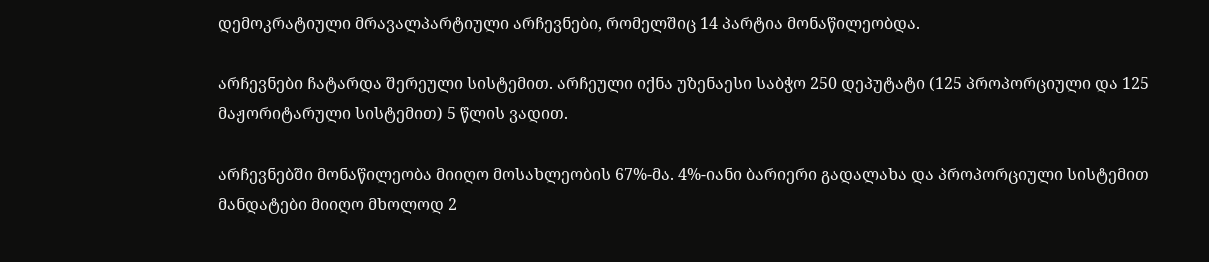დემოკრატიული მრავალპარტიული არჩევნები, რომელშიც 14 პარტია მონაწილეობდა.

არჩევნები ჩატარდა შერეული სისტემით. არჩეული იქნა უზენაესი საბჭო 250 დეპუტატი (125 პროპორციული და 125 მაჟორიტარული სისტემით) 5 წლის ვადით.

არჩევნებში მონაწილეობა მიიღო მოსახლეობის 67%-მა. 4%-იანი ბარიერი გადალახა და პროპორციული სისტემით მანდატები მიიღო მხოლოდ 2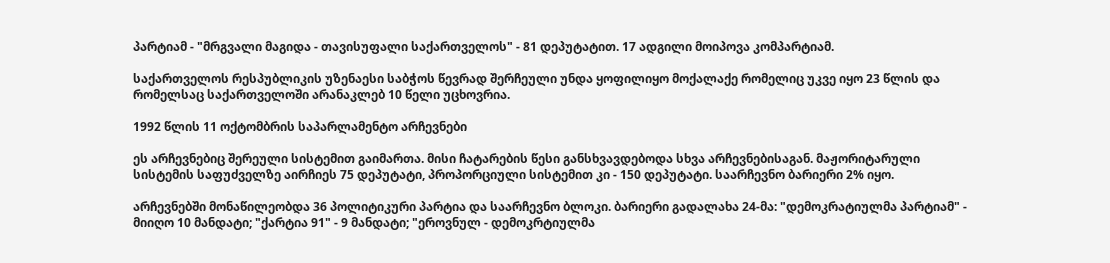პარტიამ - "მრგვალი მაგიდა - თავისუფალი საქართველოს" - 81 დეპუტატით. 17 ადგილი მოიპოვა კომპარტიამ.

საქართველოს რესპუბლიკის უზენაესი საბჭოს წევრად შერჩეული უნდა ყოფილიყო მოქალაქე რომელიც უკვე იყო 23 წლის და რომელსაც საქართველოში არანაკლებ 10 წელი უცხოვრია.

1992 წლის 11 ოქტომბრის საპარლამენტო არჩევნები

ეს არჩევნებიც შერეული სისტემით გაიმართა. მისი ჩატარების წესი განსხვავდებოდა სხვა არჩევნებისაგან. მაჟორიტარული სისტემის საფუძველზე აირჩიეს 75 დეპუტატი, პროპორციული სისტემით კი - 150 დეპუტატი. საარჩევნო ბარიერი 2% იყო.

არჩევნებში მონაწილეობდა 36 პოლიტიკური პარტია და საარჩევნო ბლოკი. ბარიერი გადალახა 24-მა: "დემოკრატიულმა პარტიამ" - მიიღო 10 მანდატი; "ქარტია 91" - 9 მანდატი; "ეროვნულ - დემოკრტიულმა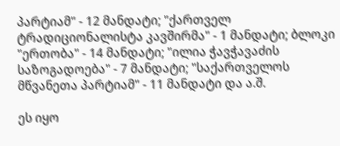პარტიამ" - 12 მანდატი; "ქართველ ტრადიციონალისტა კავშირმა" - 1 მანდატი; ბლოკი "ერთობა" - 14 მანდატი; "ილია ჭავჭავაძის საზოგადოება" - 7 მანდატი; "საქართველოს მწვანეთა პარტიამ" - 11 მანდატი და ა.შ.

ეს იყო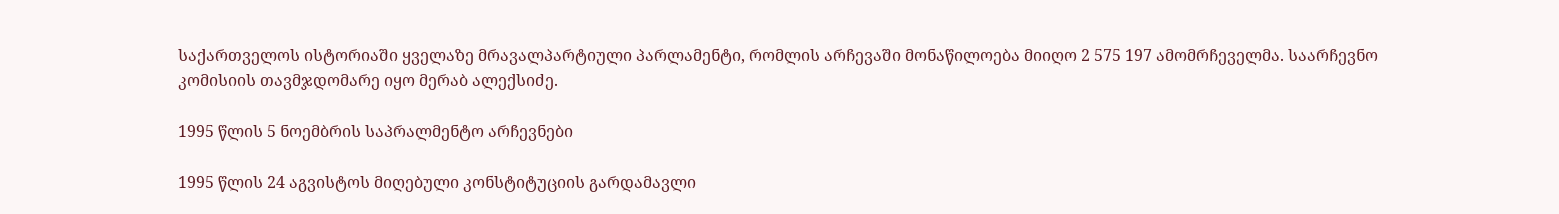საქართველოს ისტორიაში ყველაზე მრავალპარტიული პარლამენტი, რომლის არჩევაში მონაწილოება მიიღო 2 575 197 ამომრჩეველმა. საარჩევნო კომისიის თავმჯდომარე იყო მერაბ ალექსიძე.

1995 წლის 5 ნოემბრის საპრალმენტო არჩევნები

1995 წლის 24 აგვისტოს მიღებული კონსტიტუციის გარდამავლი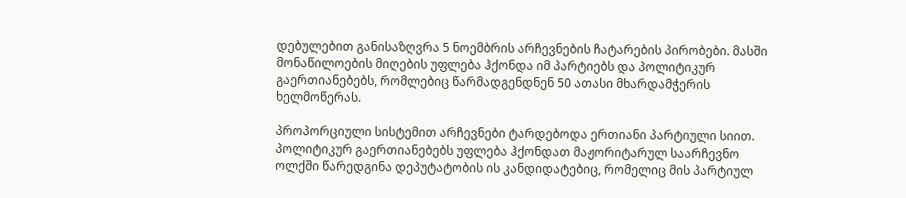დებულებით განისაზღვრა 5 ნოემბრის არჩევნების ჩატარების პირობები. მასში მონაწილოების მიღების უფლება ჰქონდა იმ პარტიებს და პოლიტიკურ გაერთიანებებს, რომლებიც წარმადგენდნენ 50 ათასი მხარდამჭერის ხელმოწერას.

პროპორციული სისტემით არჩევნები ტარდებოდა ერთიანი პარტიული სიით. პოლიტიკურ გაერთიანებებს უფლება ჰქონდათ მაჟორიტარულ საარჩევნო ოლქში წარედგინა დეპუტატობის ის კანდიდატებიც, რომელიც მის პარტიულ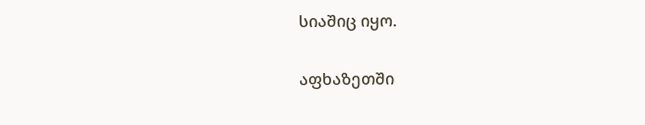სიაშიც იყო.

აფხაზეთში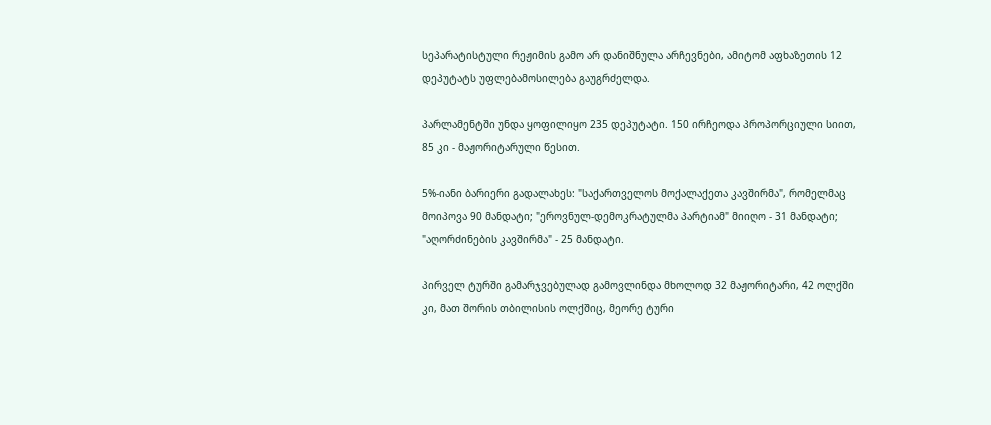სეპარატისტული რეჟიმის გამო არ დანიშნულა არჩევნები, ამიტომ აფხაზეთის 12 დეპუტატს უფლებამოსილება გაუგრძელდა.

პარლამენტში უნდა ყოფილიყო 235 დეპუტატი. 150 ირჩეოდა პროპორციული სიით, 85 კი - მაჟორიტარული წესით.

5%-იანი ბარიერი გადალახეს: "საქართველოს მოქალაქეთა კავშირმა", რომელმაც მოიპოვა 90 მანდატი; "ეროვნულ-დემოკრატულმა პარტიამ" მიიღო - 31 მანდატი; "აღორძინების კავშირმა" - 25 მანდატი.

პირველ ტურში გამარჯვებულად გამოვლინდა მხოლოდ 32 მაჟორიტარი, 42 ოლქში კი, მათ შორის თბილისის ოლქშიც, მეორე ტური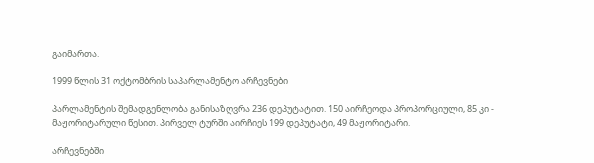გაიმართა.

1999 წლის 31 ოქტომბრის საპარლამენტო არჩევნები

პარლამენტის შემადგენლობა განისაზღვრა 236 დეპუტატით. 150 აირჩეოდა პროპორციული, 85 კი - მაჟორიტარული წესით. პირველ ტურში აირჩიეს 199 დეპუტატი, 49 მაჟორიტარი.

არჩევნებში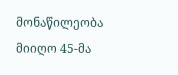მონაწილეობა მიიღო 45-მა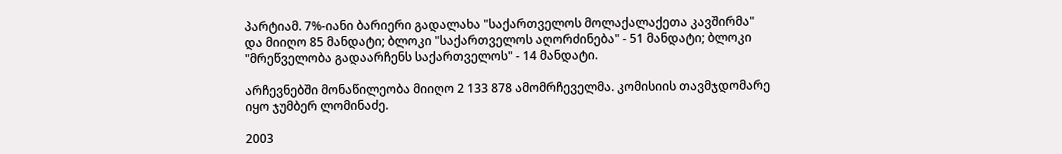პარტიამ. 7%-იანი ბარიერი გადალახა "საქართველოს მოლაქალაქეთა კავშირმა" და მიიღო 85 მანდატი; ბლოკი "საქართველოს აღორძინება" - 51 მანდატი; ბლოკი "მრეწველობა გადაარჩენს საქართველოს" - 14 მანდატი.

არჩევნებში მონაწილეობა მიიღო 2 133 878 ამომრჩეველმა. კომისიის თავმჯდომარე იყო ჯუმბერ ლომინაძე.

2003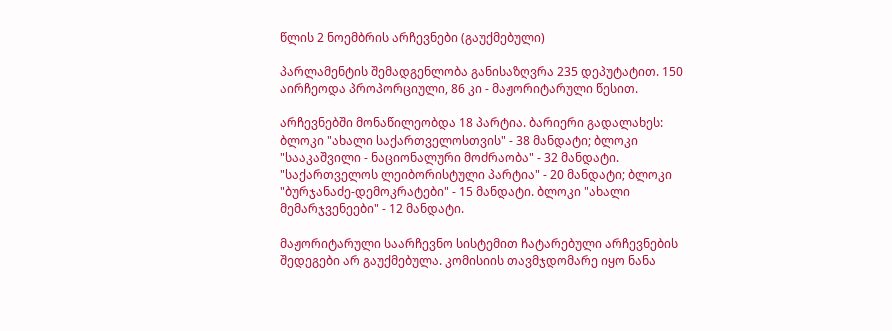წლის 2 ნოემბრის არჩევნები (გაუქმებული)

პარლამენტის შემადგენლობა განისაზღვრა 235 დეპუტატით. 150 აირჩეოდა პროპორციული, 86 კი - მაჟორიტარული წესით.

არჩევნებში მონაწილეობდა 18 პარტია. ბარიერი გადალახეს: ბლოკი "ახალი საქართველოსთვის" - 38 მანდატი; ბლოკი "სააკაშვილი - ნაციონალური მოძრაობა" - 32 მანდატი. "საქართველოს ლეიბორისტული პარტია" - 20 მანდატი; ბლოკი "ბურჯანაძე-დემოკრატები" - 15 მანდატი. ბლოკი "ახალი მემარჯვენეები" - 12 მანდატი.

მაჟორიტარული საარჩევნო სისტემით ჩატარებული არჩევნების შედეგები არ გაუქმებულა. კომისიის თავმჯდომარე იყო ნანა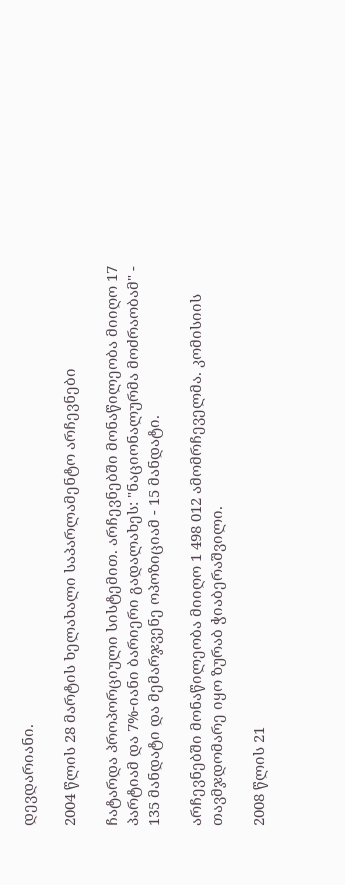დევდარიანი.

2004 წლის 28 მარტის ხელახალი საპარლამენტო არჩევნები

ჩატარდა პროპორციული სისტემით. არჩევნებში მონაწილეობა მიიღო 17 პარტიამ და 7%-იანი ბარიერი გადალახეს: "ნაციონალურმა მოძრაობამ" - 135 მანდატი და მემარჯვენე ოპოზიციამ - 15 მანდატი.

არჩევნებში მონაწილეობა მიიღო 1 498 012 ამომრჩეველმა. კომისიის თავმჯდომარე იყო ზურაბ ჭიაბერაშვილი.

2008 წლის 21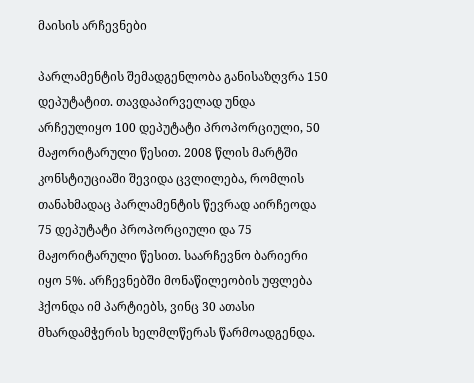მაისის არჩევნები

პარლამენტის შემადგენლობა განისაზღვრა 150 დეპუტატით. თავდაპირველად უნდა არჩეულიყო 100 დეპუტატი პროპორციული, 50 მაჟორიტარული წესით. 2008 წლის მარტში კონსტიუციაში შევიდა ცვლილება, რომლის თანახმადაც პარლამენტის წევრად აირჩეოდა 75 დეპუტატი პროპორციული და 75 მაჟორიტარული წესით. საარჩევნო ბარიერი იყო 5%. არჩევნებში მონაწილეობის უფლება ჰქონდა იმ პარტიებს, ვინც 30 ათასი მხარდამჭერის ხელმლწერას წარმოადგენდა.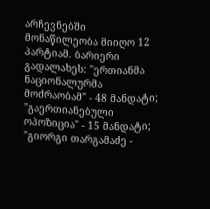არჩევნებში მონაწილეობა მიიღო 12 პარტიამ. ბარიერი გადალახეს: "ერთიანმა ნაციონალურმა მოძრაობამ" - 48 მანდატი; "გაერთიანებული ოპოზიცია" - 15 მანდატი; "გიორგი თარგამაძე -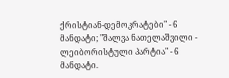ქრისტიან-დემოკრატები" - 6 მანდატი; "შალვა ნათელაშვილი - ლეიბორისტული პარტია" - 6 მანდატი.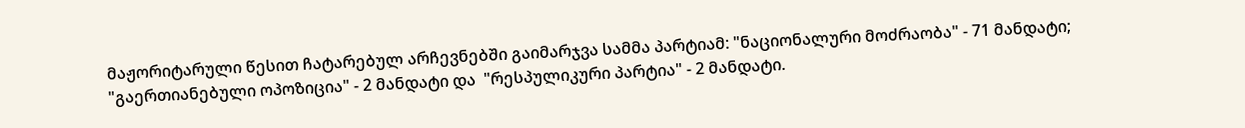მაჟორიტარული წესით ჩატარებულ არჩევნებში გაიმარჯვა სამმა პარტიამ: "ნაციონალური მოძრაობა" - 71 მანდატი; "გაერთიანებული ოპოზიცია" - 2 მანდატი და  "რესპულიკური პარტია" - 2 მანდატი.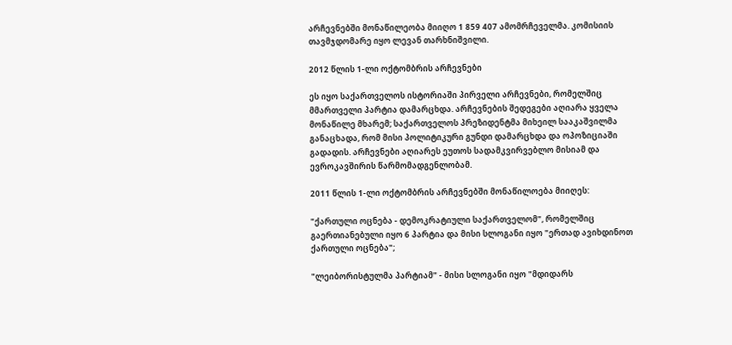არჩევნებში მონაწილეობა მიიღო 1 859 407 ამომრჩეველმა. კომისიის თავმჯდომარე იყო ლევან თარხნიშვილი.

2012 წლის 1-ლი ოქტომბრის არჩევნები

ეს იყო საქართველოს ისტორიაში პირველი არჩევნები, რომელშიც მმართველი პარტია დამარცხდა. არჩევნების შედეგები აღიარა ყველა მონაწილე მხარემ; საქართველოს პრეზიდენტმა მიხეილ სააკაშვილმა განაცხადა, რომ მისი პოლიტიკური გუნდი დამარცხდა და ოპოზიციაში გადადის. არჩევნები აღიარეს ეუთოს სადამკვირვებლო მისიამ და ევროკავშირის წარმომადგენლობამ.

2011 წლის 1-ლი ოქტომბრის არჩევნებში მონაწილოება მიიღეს:

"ქართული ოცნება - დემოკრატიული საქართველომ", რომელშიც გაერთიანებული იყო 6 პარტია და მისი სლოგანი იყო "ერთად ავიხდინოთ ქართული ოცნება";

"ლეიბორისტულმა პარტიამ" - მისი სლოგანი იყო "მდიდარს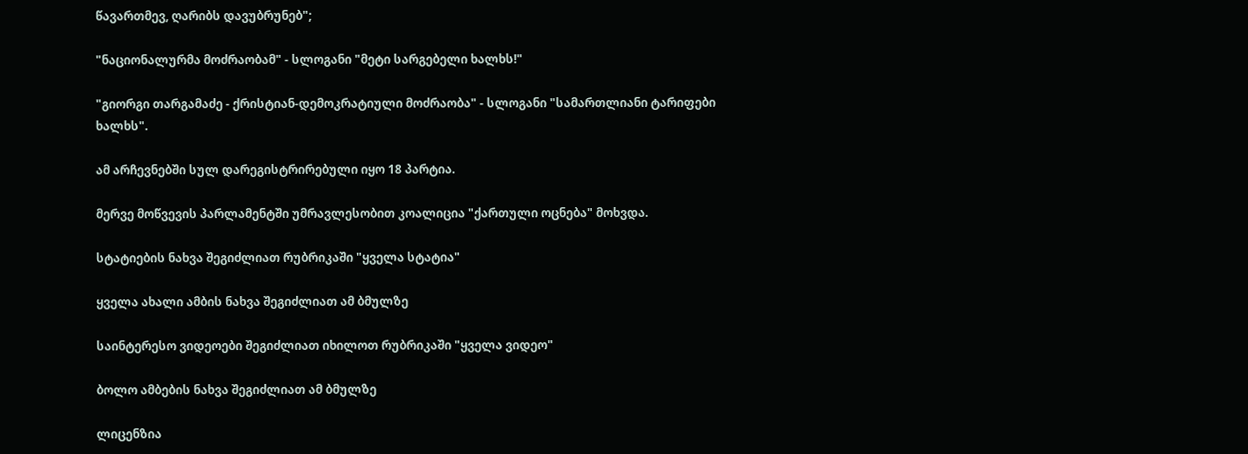წავართმევ, ღარიბს დავუბრუნებ";

"ნაციონალურმა მოძრაობამ" - სლოგანი "მეტი სარგებელი ხალხს!"

"გიორგი თარგამაძე - ქრისტიან-დემოკრატიული მოძრაობა" - სლოგანი "სამართლიანი ტარიფები ხალხს".

ამ არჩევნებში სულ დარეგისტრირებული იყო 18 პარტია.

მერვე მოწვევის პარლამენტში უმრავლესობით კოალიცია "ქართული ოცნება" მოხვდა.

სტატიების ნახვა შეგიძლიათ რუბრიკაში "ყველა სტატია"

ყველა ახალი ამბის ნახვა შეგიძლიათ ამ ბმულზე

საინტერესო ვიდეოები შეგიძლიათ იხილოთ რუბრიკაში "ყველა ვიდეო"

ბოლო ამბების ნახვა შეგიძლიათ ამ ბმულზე

ლიცენზია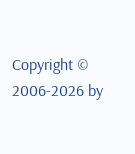Copyright © 2006-2026 by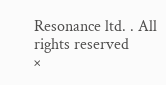Resonance ltd. . All rights reserved
×